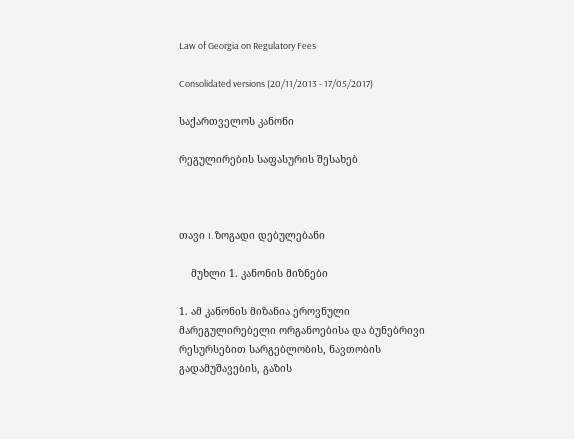Law of Georgia on Regulatory Fees

Consolidated versions (20/11/2013 - 17/05/2017)

საქართველოს კანონი

რეგულირების საფასურის შესახებ



თავი I. ზოგადი დებულებანი

    მუხლი 1. კანონის მიზნები

1. ამ კანონის მიზანია ეროვნული მარეგულირებელი ორგანოებისა და ბუნებრივი რესურსებით სარგებლობის, ნავთობის გადამუშავების, გაზის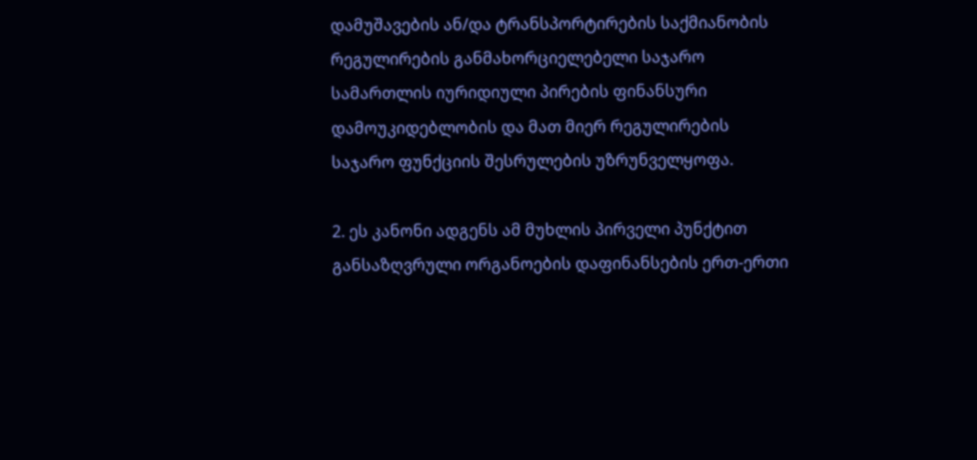დამუშავების ან/და ტრანსპორტირების საქმიანობის რეგულირების განმახორციელებელი საჯარო სამართლის იურიდიული პირების ფინანსური დამოუკიდებლობის და მათ მიერ რეგულირების საჯარო ფუნქციის შესრულების უზრუნველყოფა.

2. ეს კანონი ადგენს ამ მუხლის პირველი პუნქტით განსაზღვრული ორგანოების დაფინანსების ერთ-ერთი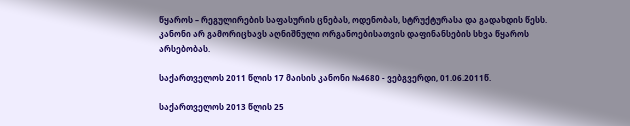წყაროს – რეგულირების საფასურის ცნებას, ოდენობას, სტრუქტურასა და გადახდის წესს. კანონი არ გამორიცხავს აღნიშნული ორგანოებისათვის დაფინანსების სხვა წყაროს არსებობას.

საქართველოს 2011 წლის 17 მაისის კანონი №4680 - ვებგვერდი, 01.06.2011წ.

საქართველოს 2013 წლის 25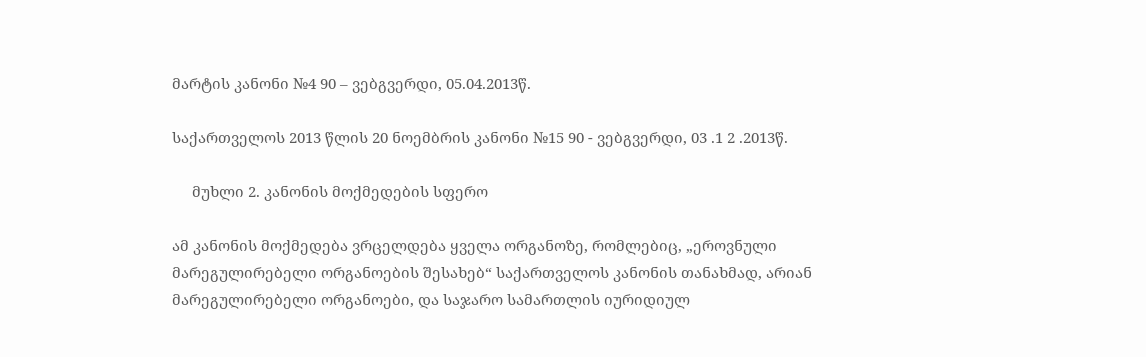მარტის კანონი №4 90 – ვებგვერდი, 05.04.2013წ.

საქართველოს 2013 წლის 20 ნოემბრის კანონი №15 90 - ვებგვერდი, 03 .1 2 .2013წ.

     მუხლი 2. კანონის მოქმედების სფერო

ამ კანონის მოქმედება ვრცელდება ყველა ორგანოზე, რომლებიც, „ეროვნული მარეგულირებელი ორგანოების შესახებ“ საქართველოს კანონის თანახმად, არიან მარეგულირებელი ორგანოები, და საჯარო სამართლის იურიდიულ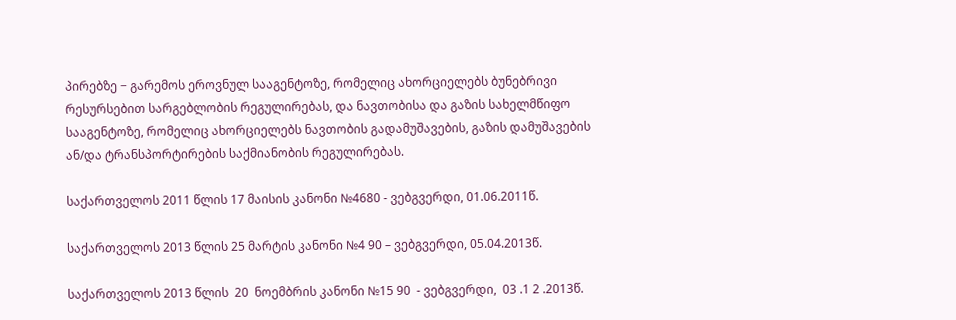პირებზე − გარემოს ეროვნულ სააგენტოზე, რომელიც ახორციელებს ბუნებრივი რესურსებით სარგებლობის რეგულირებას, და ნავთობისა და გაზის სახელმწიფო სააგენტოზე, რომელიც ახორციელებს ნავთობის გადამუშავების, გაზის დამუშავების ან/და ტრანსპორტირების საქმიანობის რეგულირებას.

საქართველოს 2011 წლის 17 მაისის კანონი №4680 - ვებგვერდი, 01.06.2011წ.

საქართველოს 2013 წლის 25 მარტის კანონი №4 90 – ვებგვერდი, 05.04.2013წ.

საქართველოს 2013 წლის  20  ნოემბრის კანონი №15 90  - ვებგვერდი,  03 .1 2 .2013წ.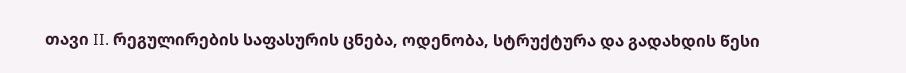თავი II. რეგულირების საფასურის ცნება, ოდენობა, სტრუქტურა და გადახდის წესი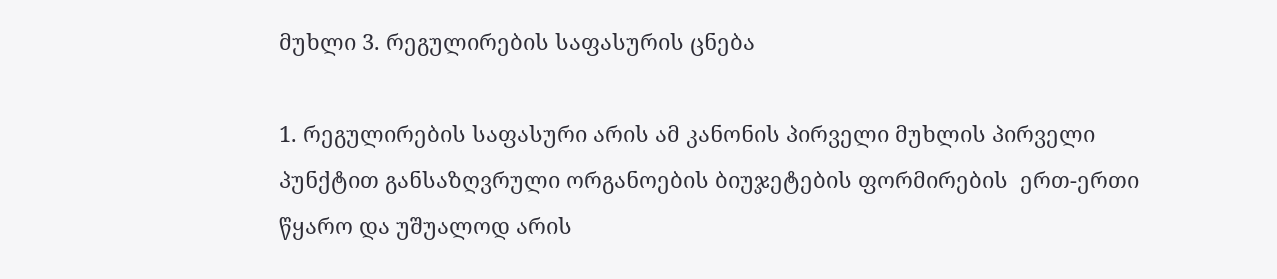მუხლი 3. რეგულირების საფასურის ცნება

1. რეგულირების საფასური არის ამ კანონის პირველი მუხლის პირველი პუნქტით განსაზღვრული ორგანოების ბიუჯეტების ფორმირების  ერთ-ერთი წყარო და უშუალოდ არის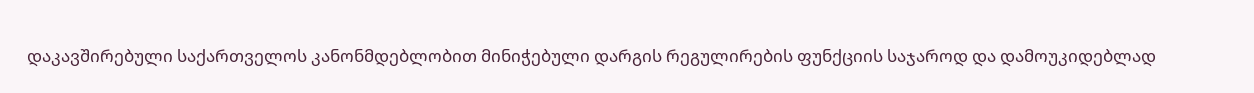დაკავშირებული საქართველოს კანონმდებლობით მინიჭებული დარგის რეგულირების ფუნქციის საჯაროდ და დამოუკიდებლად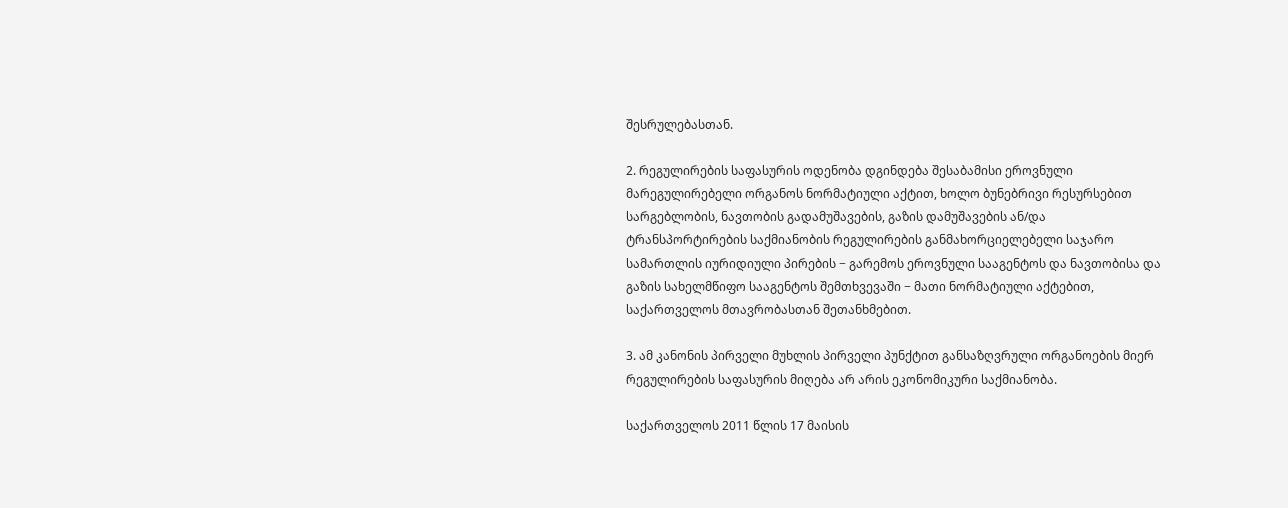შესრულებასთან.

2. რეგულირების საფასურის ოდენობა დგინდება შესაბამისი ეროვნული მარეგულირებელი ორგანოს ნორმატიული აქტით, ხოლო ბუნებრივი რესურსებით სარგებლობის, ნავთობის გადამუშავების, გაზის დამუშავების ან/და ტრანსპორტირების საქმიანობის რეგულირების განმახორციელებელი საჯარო სამართლის იურიდიული პირების − გარემოს ეროვნული სააგენტოს და ნავთობისა და გაზის სახელმწიფო სააგენტოს შემთხვევაში − მათი ნორმატიული აქტებით, საქართველოს მთავრობასთან შეთანხმებით.

3. ამ კანონის პირველი მუხლის პირველი პუნქტით განსაზღვრული ორგანოების მიერ რეგულირების საფასურის მიღება არ არის ეკონომიკური საქმიანობა.

საქართველოს 2011 წლის 17 მაისის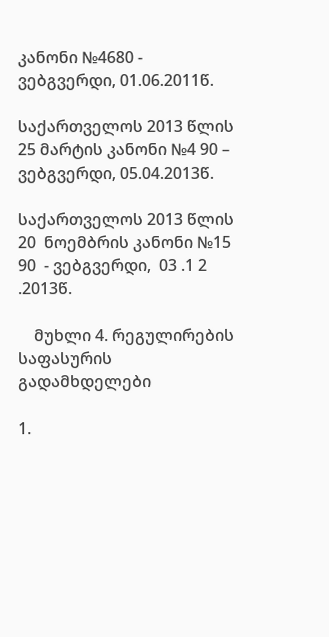კანონი №4680 - ვებგვერდი, 01.06.2011წ.

საქართველოს 2013 წლის 25 მარტის კანონი №4 90 – ვებგვერდი, 05.04.2013წ.

საქართველოს 2013 წლის  20  ნოემბრის კანონი №15 90  - ვებგვერდი,  03 .1 2 .2013წ.

    მუხლი 4. რეგულირების საფასურის გადამხდელები

1.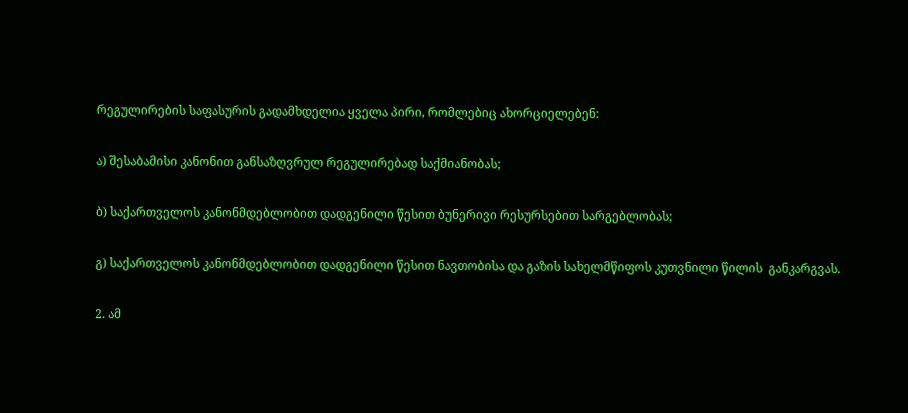რეგულირების საფასურის გადამხდელია ყველა პირი, რომლებიც ახორციელებენ:

ა) შესაბამისი კანონით განსაზღვრულ რეგულირებად საქმიანობას;

ბ) საქართველოს კანონმდებლობით დადგენილი წესით ბუნერივი რესურსებით სარგებლობას;

გ) საქართველოს კანონმდებლობით დადგენილი წესით ნავთობისა და გაზის სახელმწიფოს კუთვნილი წილის  განკარგვას.

2. ამ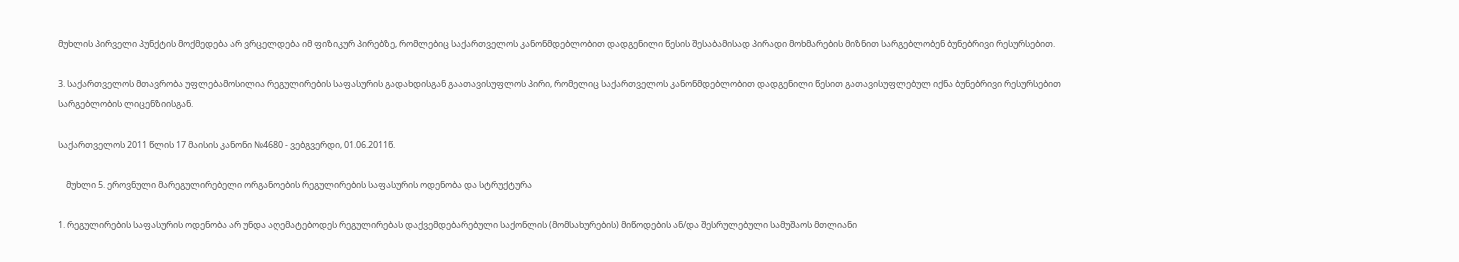მუხლის პირველი პუნქტის მოქმედება არ ვრცელდება იმ ფიზიკურ პირებზე, რომლებიც საქართველოს კანონმდებლობით დადგენილი წესის შესაბამისად პირადი მოხმარების მიზნით სარგებლობენ ბუნებრივი რესურსებით.

3. საქართველოს მთავრობა უფლებამოსილია რეგულირების საფასურის გადახდისგან გაათავისუფლოს პირი, რომელიც საქართველოს კანონმდებლობით დადგენილი წესით გათავისუფლებულ იქნა ბუნებრივი რესურსებით სარგებლობის ლიცენზიისგან.

საქართველოს 2011 წლის 17 მაისის კანონი №4680 - ვებგვერდი, 01.06.2011წ.

    მუხლი 5. ეროვნული მარეგულირებელი ორგანოების რეგულირების საფასურის ოდენობა და სტრუქტურა

1. რეგულირების საფასურის ოდენობა არ უნდა აღემატებოდეს რეგულირებას დაქვემდებარებული საქონლის (მომსახურების) მიწოდების ან/და შესრულებული სამუშაოს მთლიანი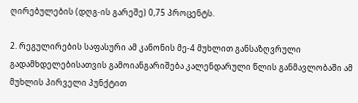ღირებულების (დღგ-ის გარეშე) 0,75 პროცენტს.

2. რეგულირების საფასური ამ კანონის მე-4 მუხლით განსაზღვრული გადამხდელებისათვის გამოიანგარიშება კალენდარული წლის განმავლობაში ამ მუხლის პირველი პუნქტით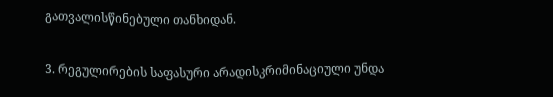გათვალისწინებული თანხიდან.

3. რეგულირების საფასური არადისკრიმინაციული უნდა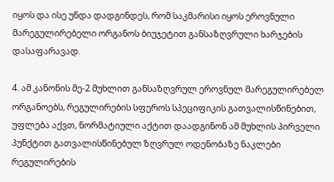იყოს და ისე უნდა დადგინდეს, რომ საკმარისი იყოს ეროვნული მარეგულირებელი ორგანოს ბიუჯეტით განსაზღვრული ხარჯების დასაფარავად.

4. ამ კანონის მე-2 მუხლით განსაზღვრულ ეროვნულ მარეგულირებელ ორგანოებს, რეგულირების სფეროს სპეციფიკის გათვალისწინებით, უფლება აქვთ, ნორმატიული აქტით დაადგინონ ამ მუხლის პირველი პუნქტით გათვალისწინებულ ზღვრულ ოდენობაზე ნაკლები რეგულირების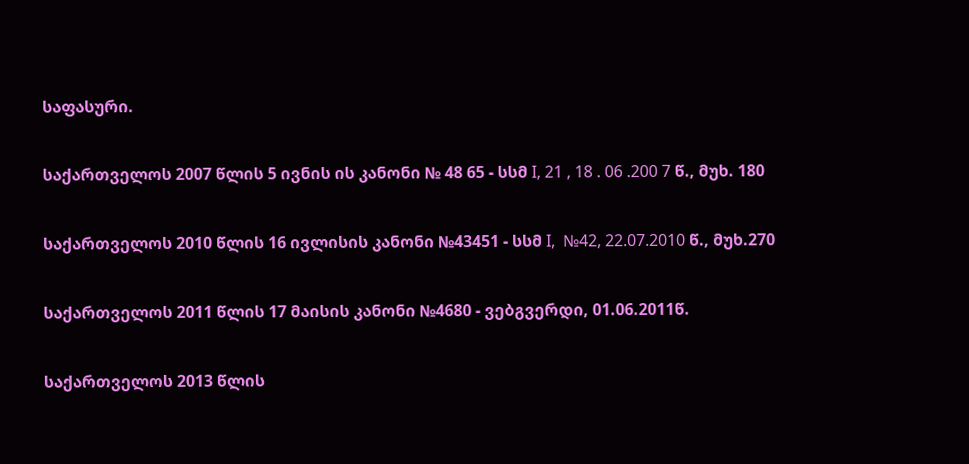საფასური.

საქართველოს 2007 წლის 5 ივნის ის კანონი № 48 65 - სსმ I, 21 , 18 . 06 .200 7 წ., მუხ. 180

საქართველოს 2010 წლის 16 ივლისის კანონი №43451 - სსმ I,  №42, 22.07.2010 წ., მუხ.270

საქართველოს 2011 წლის 17 მაისის კანონი №4680 - ვებგვერდი, 01.06.2011წ.

საქართველოს 2013 წლის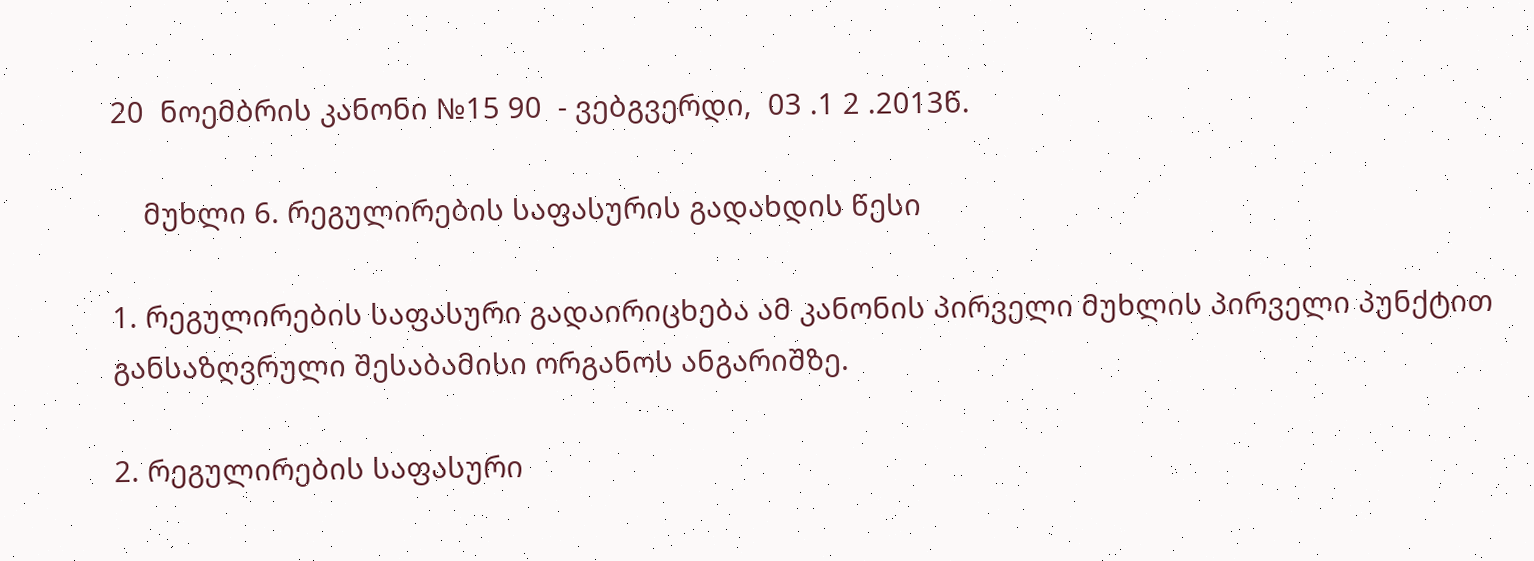20  ნოემბრის კანონი №15 90  - ვებგვერდი,  03 .1 2 .2013წ.

    მუხლი 6. რეგულირების საფასურის გადახდის წესი

1. რეგულირების საფასური გადაირიცხება ამ კანონის პირველი მუხლის პირველი პუნქტით განსაზღვრული შესაბამისი ორგანოს ანგარიშზე.

2. რეგულირების საფასური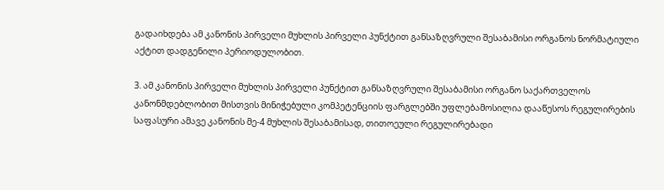გადაიხდება ამ კანონის პირველი მუხლის პირველი პუნქტით განსაზღვრული შესაბამისი ორგანოს ნორმატიული აქტით დადგენილი პერიოდულობით.

3. ამ კანონის პირველი მუხლის პირველი პუნქტით განსაზღვრული შესაბამისი ორგანო საქართველოს კანონმდებლობით მისთვის მინიჭებული კომპეტენციის ფარგლებში უფლებამოსილია დააწესოს რეგულირების საფასური ამავე კანონის მე-4 მუხლის შესაბამისად, თითოეული რეგულირებადი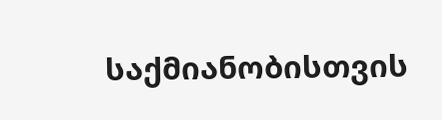საქმიანობისთვის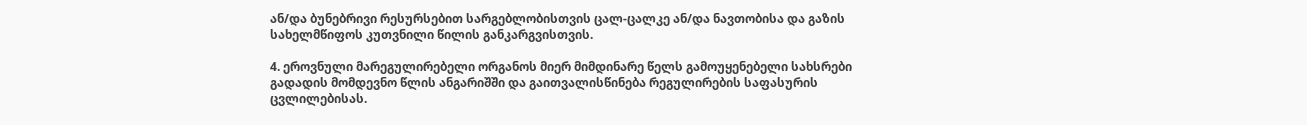ან/და ბუნებრივი რესურსებით სარგებლობისთვის ცალ-ცალკე ან/და ნავთობისა და გაზის სახელმწიფოს კუთვნილი წილის განკარგვისთვის.

4. ეროვნული მარეგულირებელი ორგანოს მიერ მიმდინარე წელს გამოუყენებელი სახსრები გადადის მომდევნო წლის ანგარიშში და გაითვალისწინება რეგულირების საფასურის ცვლილებისას.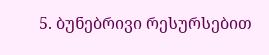5. ბუნებრივი რესურსებით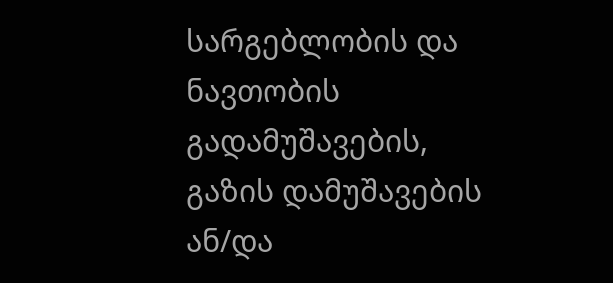სარგებლობის და ნავთობის გადამუშავების, გაზის დამუშავების ან/და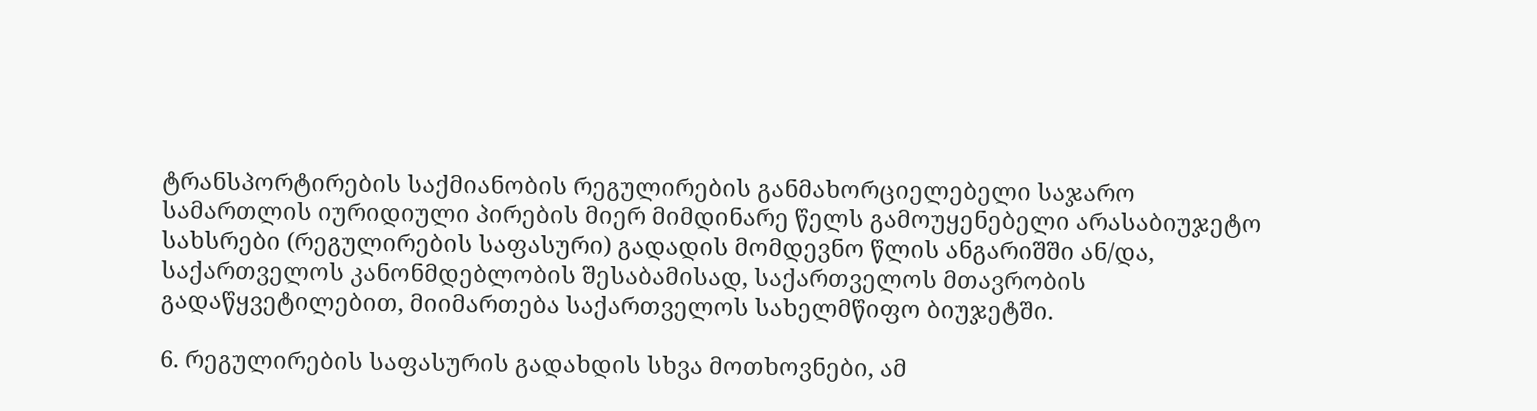ტრანსპორტირების საქმიანობის რეგულირების განმახორციელებელი საჯარო სამართლის იურიდიული პირების მიერ მიმდინარე წელს გამოუყენებელი არასაბიუჯეტო სახსრები (რეგულირების საფასური) გადადის მომდევნო წლის ანგარიშში ან/და, საქართველოს კანონმდებლობის შესაბამისად, საქართველოს მთავრობის გადაწყვეტილებით, მიიმართება საქართველოს სახელმწიფო ბიუჯეტში.

6. რეგულირების საფასურის გადახდის სხვა მოთხოვნები, ამ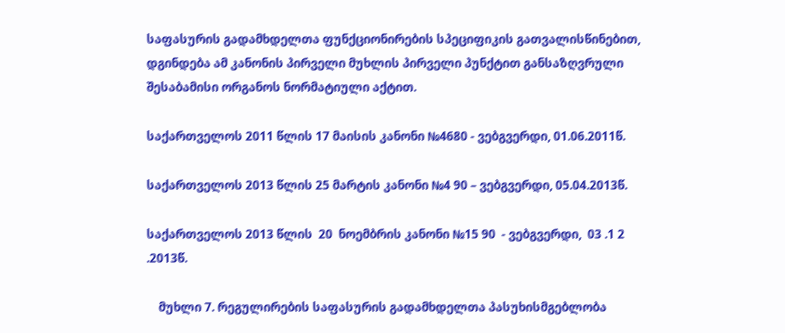საფასურის გადამხდელთა ფუნქციონირების სპეციფიკის გათვალისწინებით, დგინდება ამ კანონის პირველი მუხლის პირველი პუნქტით განსაზღვრული შესაბამისი ორგანოს ნორმატიული აქტით.

საქართველოს 2011 წლის 17 მაისის კანონი №4680 - ვებგვერდი, 01.06.2011წ.

საქართველოს 2013 წლის 25 მარტის კანონი №4 90 – ვებგვერდი, 05.04.2013წ.

საქართველოს 2013 წლის  20  ნოემბრის კანონი №15 90  - ვებგვერდი,  03 .1 2 .2013წ.

    მუხლი 7. რეგულირების საფასურის გადამხდელთა პასუხისმგებლობა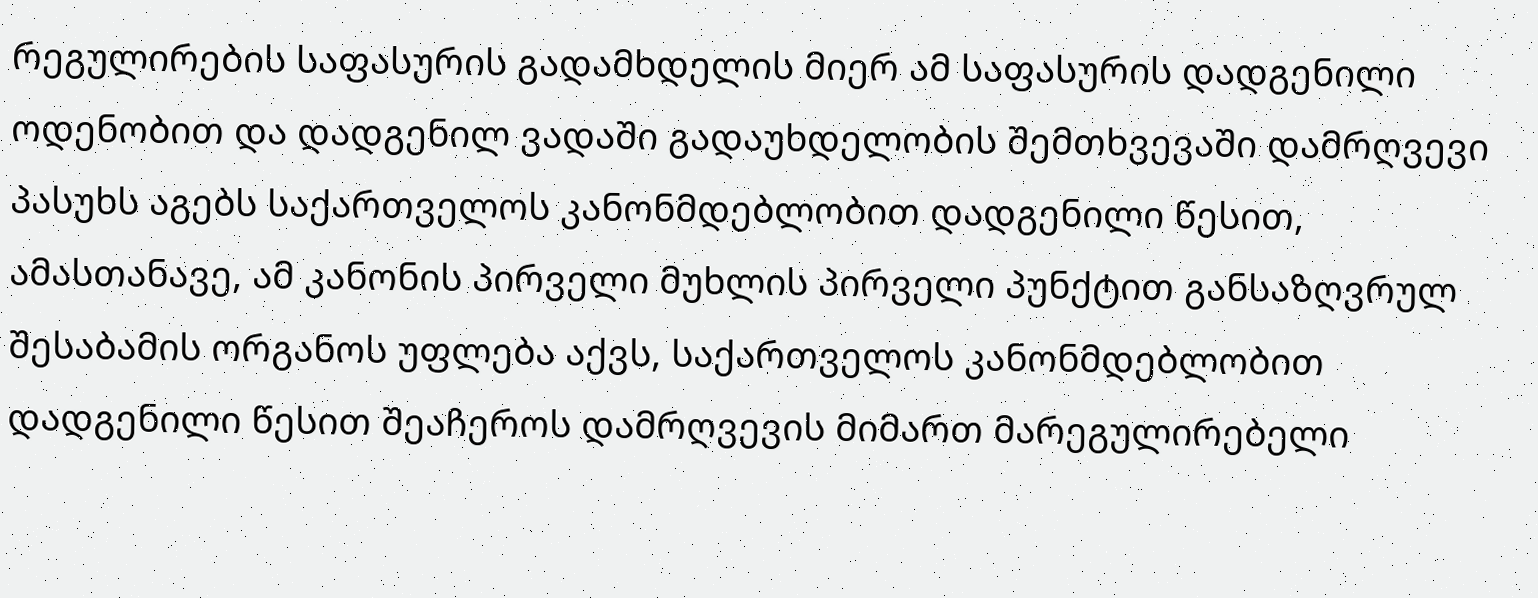რეგულირების საფასურის გადამხდელის მიერ ამ საფასურის დადგენილი ოდენობით და დადგენილ ვადაში გადაუხდელობის შემთხვევაში დამრღვევი პასუხს აგებს საქართველოს კანონმდებლობით დადგენილი წესით, ამასთანავე, ამ კანონის პირველი მუხლის პირველი პუნქტით განსაზღვრულ შესაბამის ორგანოს უფლება აქვს, საქართველოს კანონმდებლობით დადგენილი წესით შეაჩეროს დამრღვევის მიმართ მარეგულირებელი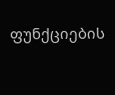ფუნქციების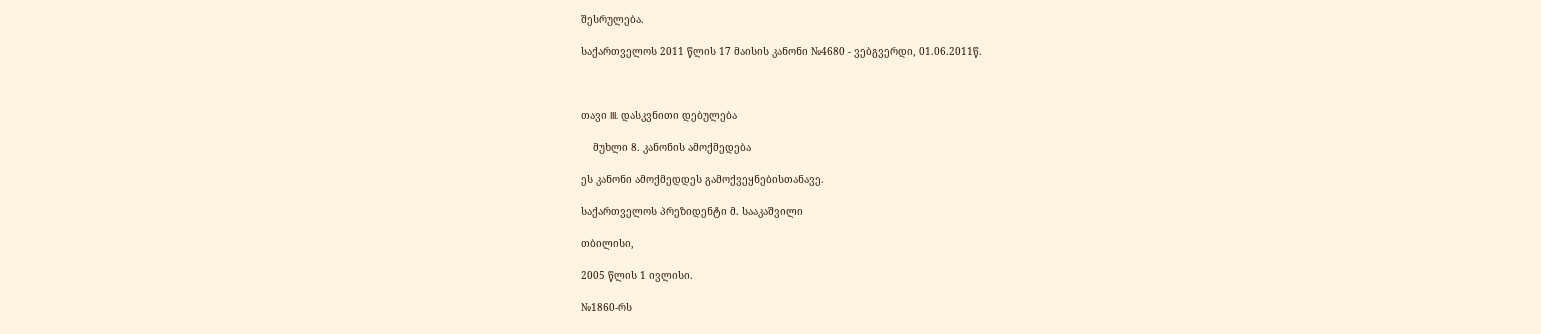შესრულება.

საქართველოს 2011 წლის 17 მაისის კანონი №4680 - ვებგვერდი, 01.06.2011წ.



თავი III. დასკვნითი დებულება

    მუხლი 8. კანონის ამოქმედება

ეს კანონი ამოქმედდეს გამოქვეყნებისთანავე.

საქართველოს პრეზიდენტი მ. სააკაშვილი

თბილისი,

2005 წლის 1 ივლისი.

№1860-რს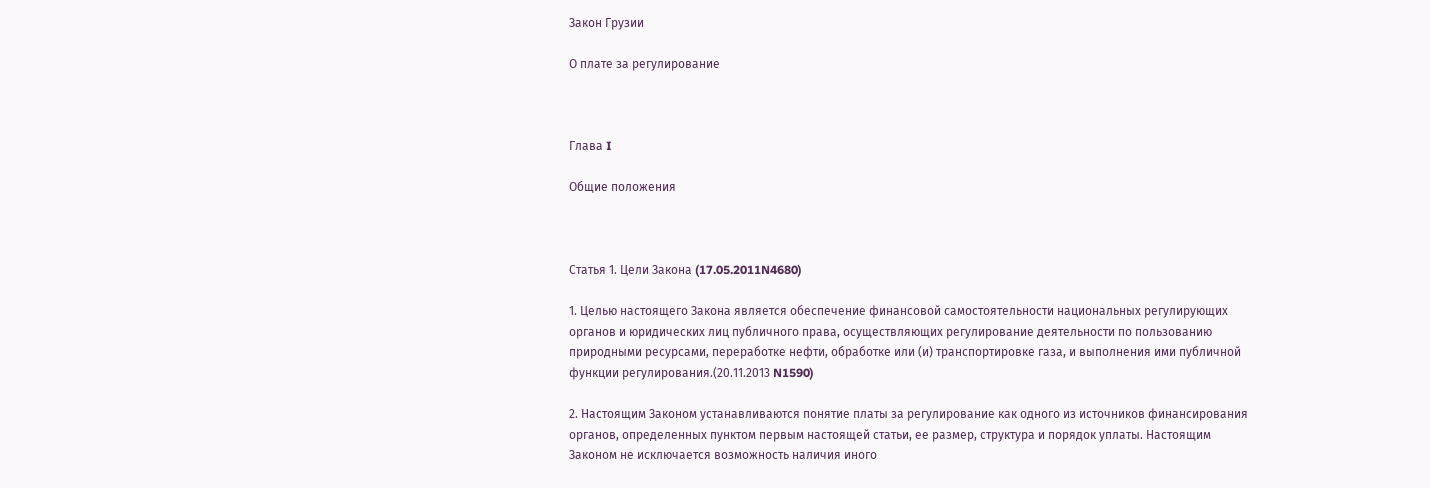Закон Грузии

О плате за регулирование



Глава I

Общие положения



Статья 1. Цели Закона (17.05.2011N4680)

1. Целью настоящего Закона является обеспечение финансовой самостоятельности национальных регулирующих органов и юридических лиц публичного права, осуществляющих регулирование деятельности по пользованию природными ресурсами, переработке нефти, обработке или (и) транспортировке газа, и выполнения ими публичной функции регулирования.(20.11.2013 N1590)

2. Настоящим Законом устанавливаются понятие платы за регулирование как одного из источников финансирования органов, определенных пунктом первым настоящей статьи, ее размер, структура и порядок уплаты. Настоящим Законом не исключается возможность наличия иного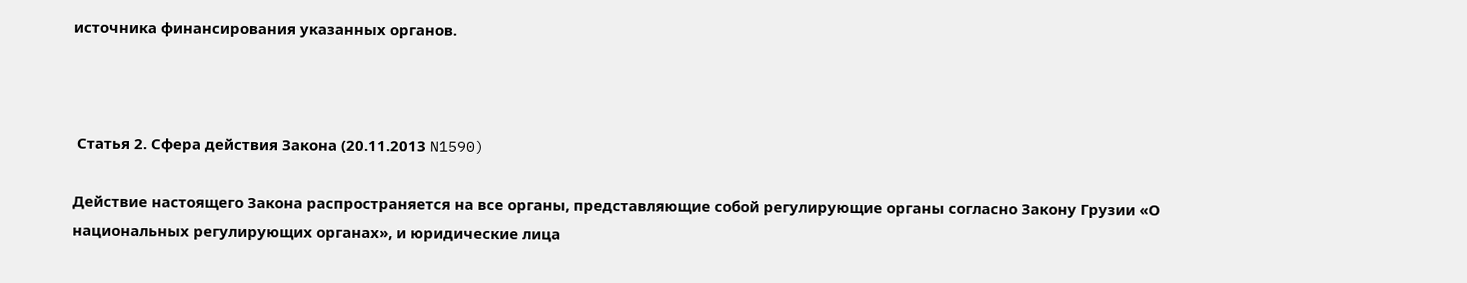источника финансирования указанных органов.



 Статья 2. Сфера действия Закона (20.11.2013 N1590)

Действие настоящего Закона распространяется на все органы, представляющие собой регулирующие органы согласно Закону Грузии «О национальных регулирующих органах», и юридические лица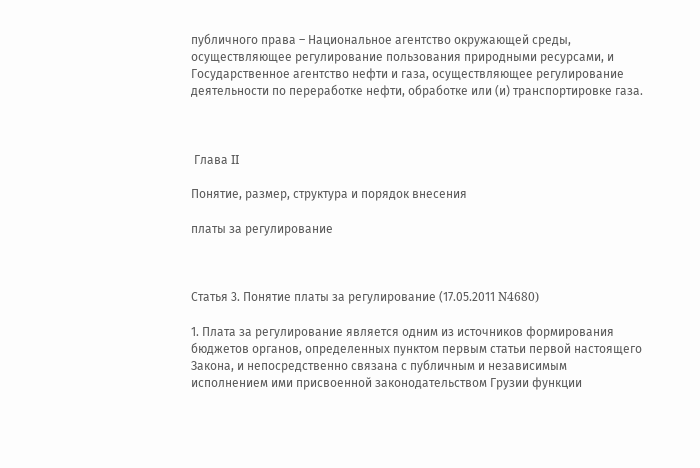публичного права – Национальное агентство окружающей среды, осуществляющее регулирование пользования природными ресурсами, и Государственное агентство нефти и газа, осуществляющее регулирование деятельности по переработке нефти, обработке или (и) транспортировке газа.



 Глава II

Понятие, размер, структура и порядок внесения

платы за регулирование



Статья 3. Понятие платы за регулирование (17.05.2011 N4680)

1. Плата за регулирование является одним из источников формирования бюджетов органов, определенных пунктом первым статьи первой настоящего Закона, и непосредственно связана с публичным и независимым исполнением ими присвоенной законодательством Грузии функции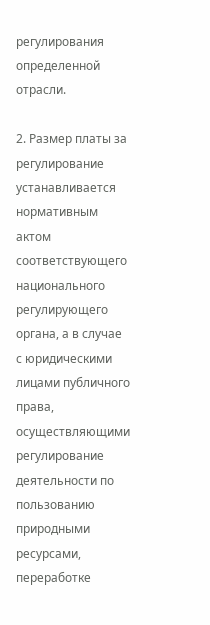регулирования определенной отрасли.

2. Размер платы за регулирование устанавливается нормативным актом соответствующего национального регулирующего органа, а в случае с юридическими лицами публичного права, осуществляющими регулирование деятельности по пользованию природными ресурсами, переработке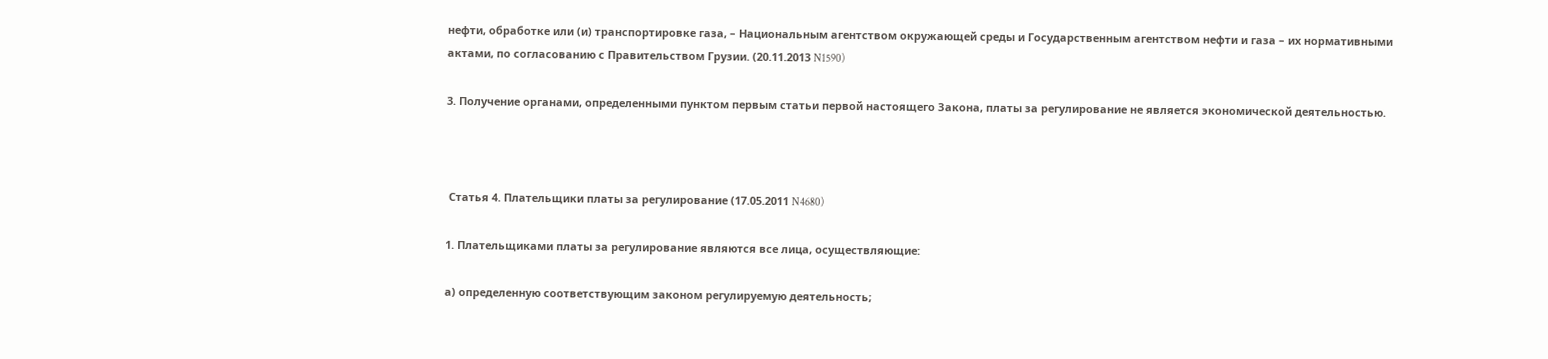нефти, обработке или (и) транспортировке газа, – Национальным агентством окружающей среды и Государственным агентством нефти и газа – их нормативными актами, по согласованию с Правительством Грузии. (20.11.2013 N1590)

3. Получение органами, определенными пунктом первым статьи первой настоящего Закона, платы за регулирование не является экономической деятельностью.



 Статья 4. Плательщики платы за регулирование (17.05.2011 N4680)

1. Плательщиками платы за регулирование являются все лица, осуществляющие:

а) определенную соответствующим законом регулируемую деятельность;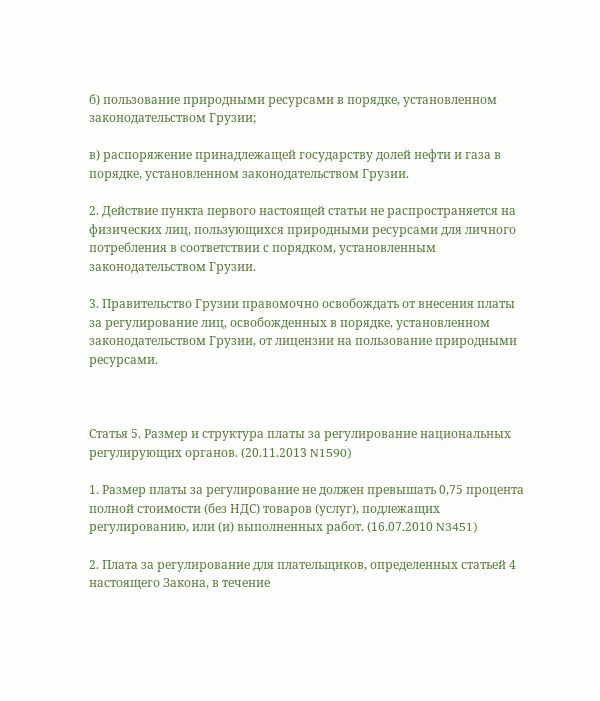б) пользование природными ресурсами в порядке, установленном законодательством Грузии;

в) распоряжение принадлежащей государству долей нефти и газа в порядке, установленном законодательством Грузии.

2. Действие пункта первого настоящей статьи не распространяется на физических лиц, пользующихся природными ресурсами для личного потребления в соответствии с порядком, установленным законодательством Грузии.

3. Правительство Грузии правомочно освобождать от внесения платы за регулирование лиц, освобожденных в порядке, установленном законодательством Грузии, от лицензии на пользование природными ресурсами.



Статья 5. Размер и структура платы за регулирование национальных регулирующих органов. (20.11.2013 N1590)

1. Размер платы за регулирование не должен превышать 0,75 процента полной стоимости (без НДС) товаров (услуг), подлежащих регулированию, или (и) выполненных работ. (16.07.2010 N3451)

2. Плата за регулирование для плательщиков, определенных статьей 4 настоящего Закона, в течение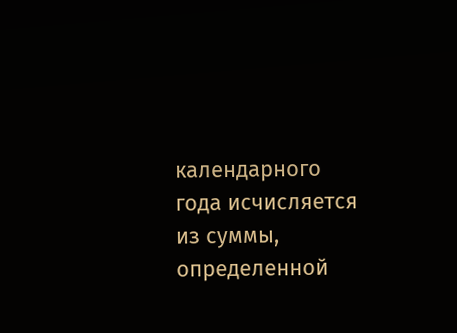календарного года исчисляется из суммы, определенной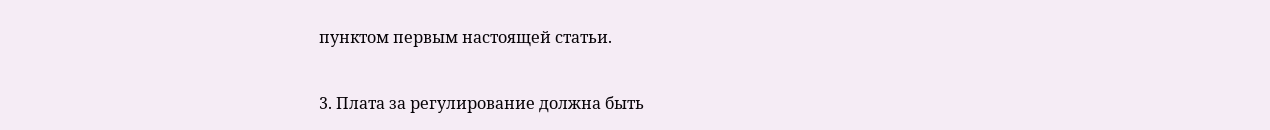пунктом первым настоящей статьи.

3. Плата за регулирование должна быть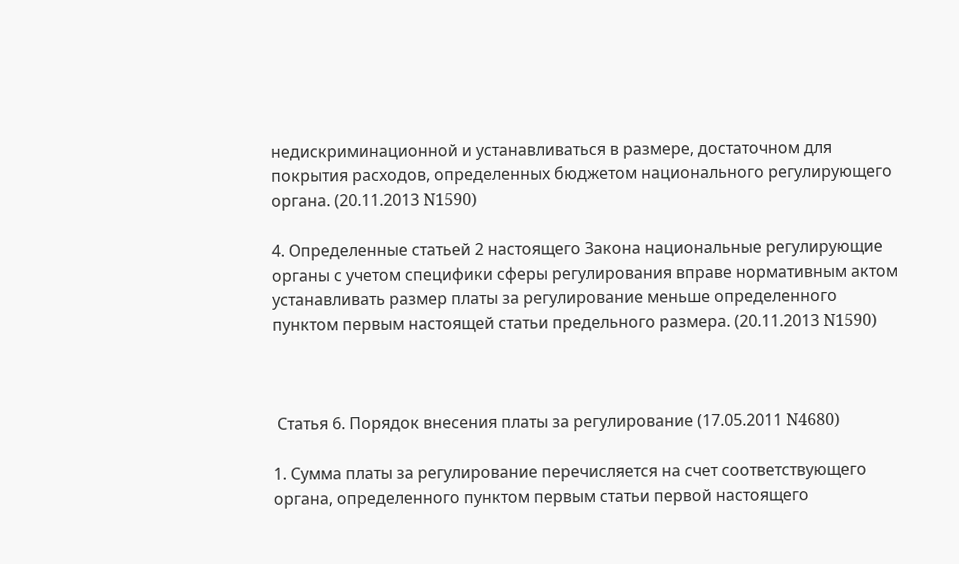недискриминационной и устанавливаться в размере, достаточном для покрытия расходов, определенных бюджетом национального регулирующего органа. (20.11.2013 N1590)

4. Определенные статьей 2 настоящего Закона национальные регулирующие органы с учетом специфики сферы регулирования вправе нормативным актом устанавливать размер платы за регулирование меньше определенного пунктом первым настоящей статьи предельного размера. (20.11.2013 N1590)



 Статья 6. Порядок внесения платы за регулирование (17.05.2011 N4680)

1. Сумма платы за регулирование перечисляется на счет соответствующего органа, определенного пунктом первым статьи первой настоящего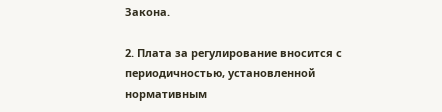Закона.

2. Плата за регулирование вносится с периодичностью, установленной нормативным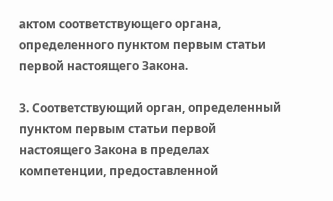актом соответствующего органа, определенного пунктом первым статьи первой настоящего Закона.

3. Соответствующий орган, определенный пунктом первым статьи первой настоящего Закона в пределах компетенции, предоставленной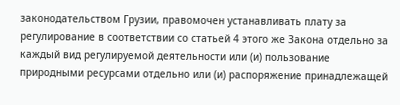законодательством Грузии, правомочен устанавливать плату за регулирование в соответствии со статьей 4 этого же Закона отдельно за каждый вид регулируемой деятельности или (и) пользование природными ресурсами отдельно или (и) распоряжение принадлежащей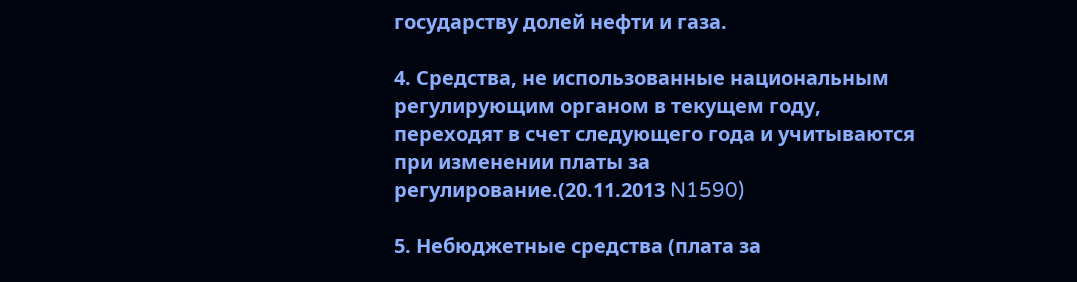государству долей нефти и газа.

4. Средства, не использованные национальным регулирующим органом в текущем году, переходят в счет следующего года и учитываются при изменении платы за регулирование.(20.11.2013 N1590)

5. Небюджетные средства (плата за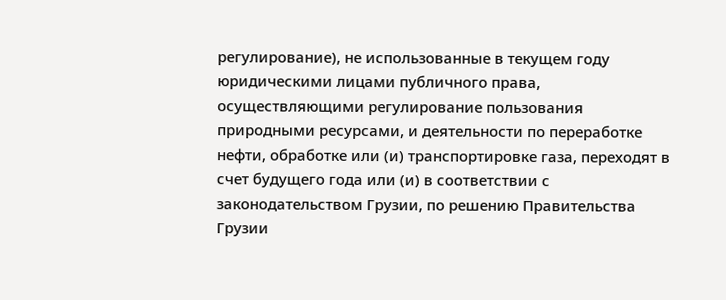регулирование), не использованные в текущем году юридическими лицами публичного права, осуществляющими регулирование пользования природными ресурсами, и деятельности по переработке нефти, обработке или (и) транспортировке газа, переходят в счет будущего года или (и) в соответствии с законодательством Грузии, по решению Правительства Грузии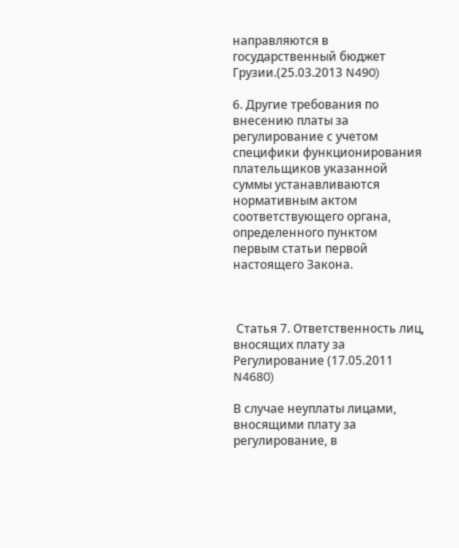направляются в государственный бюджет Грузии.(25.03.2013 N490)

6. Другие требования по внесению платы за регулирование с учетом специфики функционирования плательщиков указанной суммы устанавливаются нормативным актом соответствующего органа, определенного пунктом первым статьи первой настоящего Закона.



 Статья 7. Ответственность лиц, вносящих плату за  Регулирование (17.05.2011 N4680)

В случае неуплаты лицами, вносящими плату за регулирование, в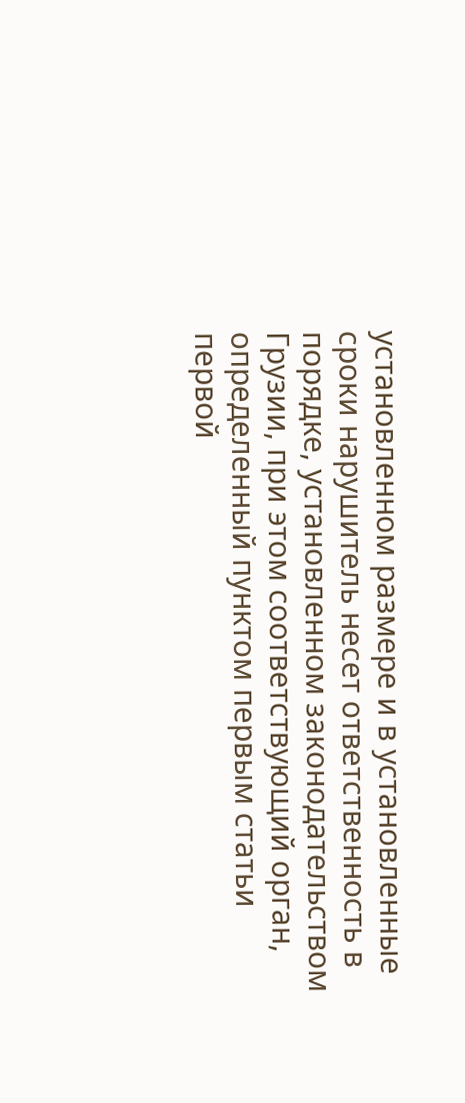установленном размере и в установленные сроки нарушитель несет ответственность в порядке, установленном законодательством Грузии, при этом соответствующий орган, определенный пунктом первым статьи первой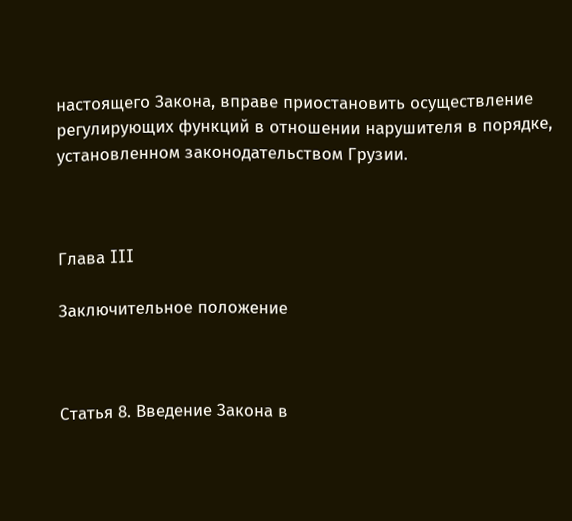настоящего Закона, вправе приостановить осуществление регулирующих функций в отношении нарушителя в порядке, установленном законодательством Грузии.



Глава III

Заключительное положение



Статья 8. Введение Закона в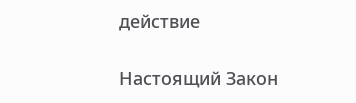действие

Настоящий Закон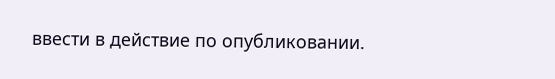ввести в действие по опубликовании.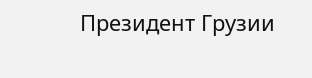Президент Грузии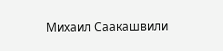Михаил Саакашвили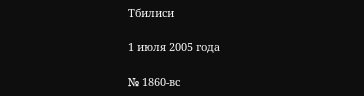Тбилиси

1 июля 2005 года

№ 1860-вс